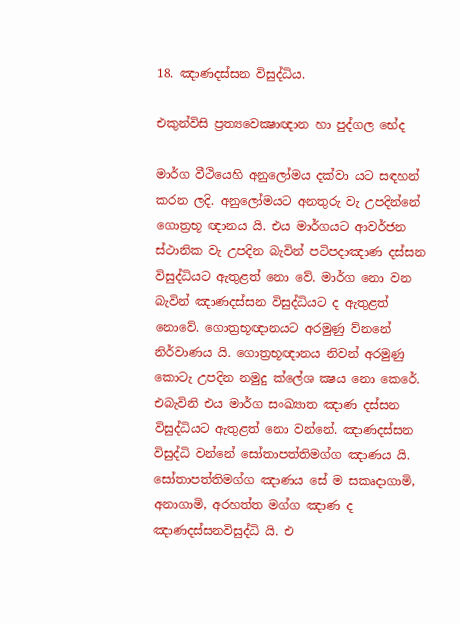18. ඤාණදස්සන විසුද්ධිය.

එකුන්විසි ප්‍රත්‍යවෙක්‍ෂාඥාන හා පුද්ගල භේද

මාර්ග වීථියෙහි අනුලෝමය දක්වා යට සඳහන් කරන ලදි. අනුලෝමයට අනතුරු වැ උපදින්නේ ගොත්‍රභූ ඥානය යි. එය මාර්ගයට ආවර්ජන ස්ථානික වැ උපදින බැවින් පටිපදාඤාණ දස්සන විසුද්ධියට ඇතුළත් නො වේ. මාර්ග නො වන බැවින් ඤාණදස්සන විසුද්ධියට ද ඇතුළත් නොවේ. ගොත්‍රභූඥානයට අරමුණු ව්නනේ නිර්වාණය යි. ගොත්‍රභූඥානය නිවන් අරමුණු කොටැ උපදින නමුදු ක්ලේශ ක්‍ෂය නො කෙරේ. එබැවිනි එය මාර්ග සංඛ්‍යාත ඤාණ දස්සන විසුද්ධියට ඇතුළත් නො වන්නේ. ඤාණදස්සන විසුද්ධි වන්නේ සෝතාපත්තිමග්ග ඤාණය යි. සෝතාපත්තිමග්ග ඤාණය සේ ම සකෘදාගාමි, අනාගාමි, අරහත්ත මග්ග ඤාණ ද ඤාණදස්සනවිසුද්ධි යි. එ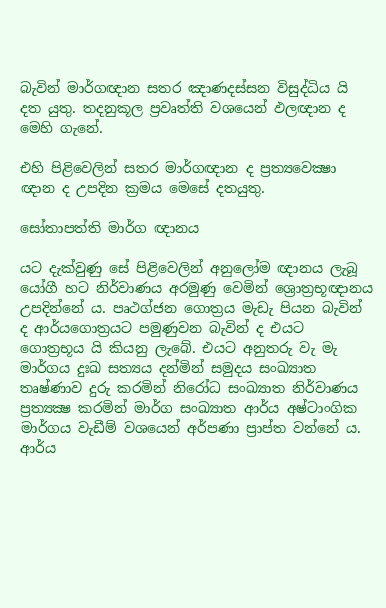බැවින් මාර්ගඥාන සතර ඤාණදස්සන විසුද්ධිය යි දත යුතු. තදනුකූල ප්‍රවෘත්ති වශයෙන් ඵලඥාන ද මෙහි ගැනේ.

එහි පිළිවෙලින් සතර මාර්ගඥාන ද ප්‍රත්‍යවෙක්‍ෂා ඥාන ද උපදින ක්‍රමය මෙසේ දතයුතු.

සෝතාපත්ති මාර්ග ඥානය

යට දැක්වුණු සේ පිළිවෙලින් අනුලෝම ඥානය ලැබූ යෝගී හට නිර්වාණය අරමුණු වෙමින් ශ්‍රොත්‍රභූඥානය උපදින්නේ ය. පෘථග්ජන ගොත්‍රය මැඩැ පියන බැවින් ද ආර්යගොත්‍රයට පමුණුවන බැවින් ද එයට ගොත්‍රභූය යි කියනු ලැබේ. එයට අනුතරු වැ මැ මාර්ගය දුඃඛ සත්‍යය දන්මින් සමුදය සංඛ්‍යාත තෘෂ්ණාව දුරු කරමින් නිරෝධ සංඛ්‍යාත නිර්වාණය ප්‍රත්‍යක්‍ෂ කරමින් මාර්ග සංඛ්‍යාත ආර්ය අෂ්ටාංගික මාර්ගය වැඩීම් වශයෙන් අර්පණා ප්‍රාප්ත වන්නේ ය. ආර්ය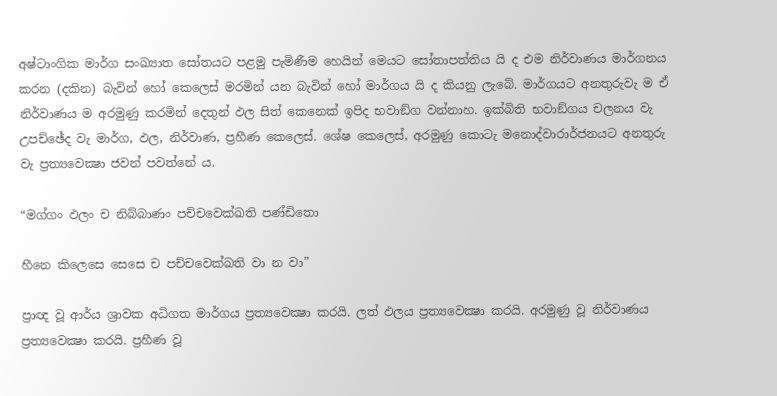අෂ්ටාංගික මාර්ග සංඛ්‍යාත සෝතයට පළමු පැමිණීම හෙයින් මෙයට සෝතාපත්තිය යි ද එම නිර්වාණය මාර්ගනය කරන (දකින) බැවින් හෝ කෙලෙස් මරමින් යන බැවින් හෝ මාර්ගය යි ද කියනු ලැබේ. මාර්ගයට අනතුරුවැ ම ඒ නිර්වාණය ම අරමුණු කරමින් දෙතුන් ඵල සිත් කෙනෙක් ඉපිද භවාඞ්ග වන්නාහ. ඉක්බිති භවාඞ්ගය චලනය වැ උපච්ඡේද වැ මාර්ග, ඵල, නිර්වාණ, ප්‍රහීණ කෙලෙස්. ශේෂ කෙලෙස්, අරමුණු කොටැ මනොද්වාරාර්ජනයට අනතුරු වැ ප්‍රත්‍යවෙක්‍ෂා ජවන් පවත්නේ ය.

“මග්ගං ඵලං ච නිබ්බාණං පච්චවෙක්ඛති පණ්ඩිතො

හීනෙ කිලෙසෙ සෙසෙ ච පච්චවෙක්ඛති වා න වා”

ප්‍රාඥ වූ ආර්ය ශ්‍රාවක අධිගත මාර්ගය ප්‍රත්‍යවෙක්‍ෂා කරයි. ලත් ඵලය ප්‍රත්‍යවෙක්‍ෂා කරයි. අරමුණු වූ නිර්වාණය ප්‍රත්‍යවෙක්‍ෂා කරයි. ප්‍රහීණ වූ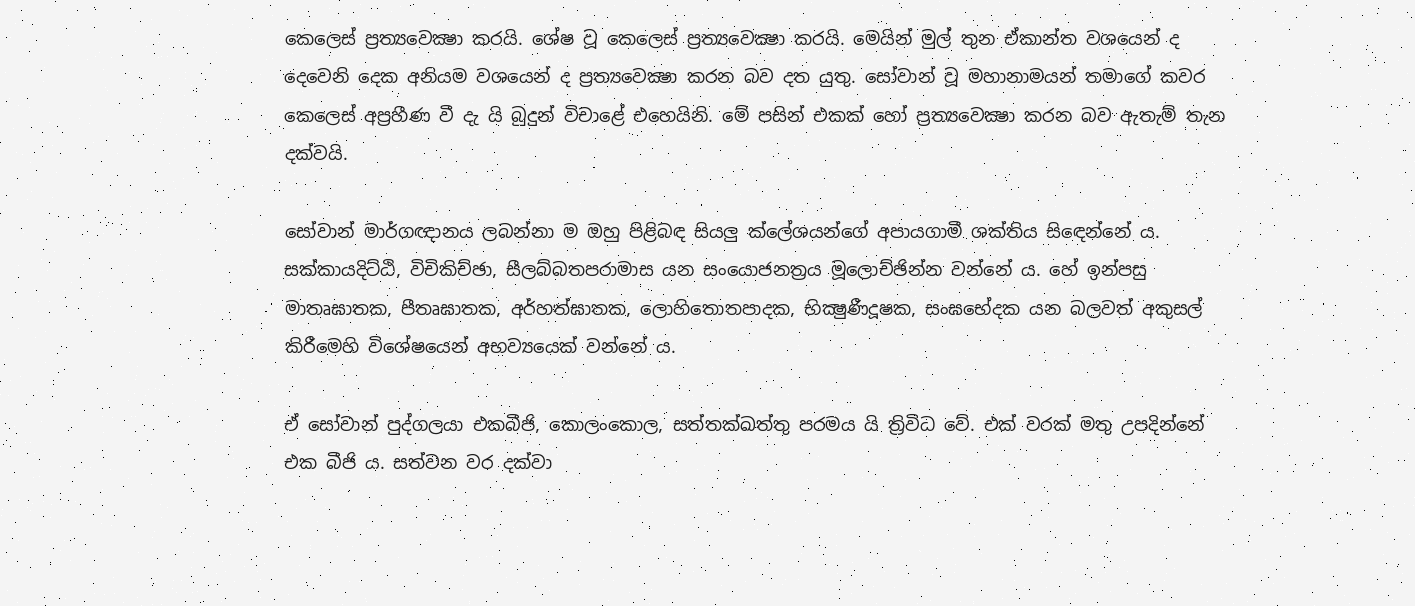කෙලෙස් ප්‍රත්‍යවෙක්‍ෂා කරයි. ශේෂ වූ කෙලෙස් ප්‍රත්‍යවෙක්‍ෂා කරයි. මෙයින් මුල් තුන ඒකාන්ත වශයෙන් ද දෙවෙනි දෙක අනියම වශයෙන් ද ප්‍රත්‍යවෙක්‍ෂා කරන බව දත යුතු. සෝවාන් වූ මහානාමයන් තමාගේ කවර කෙලෙස් අප්‍රහීණ වී දැ යි බුදුන් විචාළේ එහෙයිනි. මේ පසින් එකක් හෝ ප්‍රත්‍යවෙක්‍ෂා කරන බව ඇතැම් තැන දක්වයි.

සෝවාන් මාර්ගඥානය ලබන්නා ම ඔහු පිළිබඳ සියලු ක්ලේශයන්ගේ අපායගාමී ශක්තිය සිඳෙන්නේ ය. සක්කායදිට්ඨි, විචිකිච්ඡා, සීලබ්බතපරාමාස යන සංයොජනත්‍රය මූලොච්ඡින්න වන්නේ ය. හේ ඉන්පසු මාතෘඝාතක, පීතෘඝාතක, අර්හත්ඝාතක, ලොහිතොතපාදක, භික්‍ෂුණීදූෂක, සංඝභේදක යන බලවත් අකුසල් කිරීමෙහි විශේෂයෙන් අභව්‍යයෙක් වන්නේ ය.

ඒ සෝවාන් පුද්ගලයා එකබීජි, කොලංකොල, සත්තක්ඛත්තු පරමය යි ත්‍රිවිධ වේ. එක් වරක් මතු උපදින්නේ එක බීජි ය. සත්වන වර දක්වා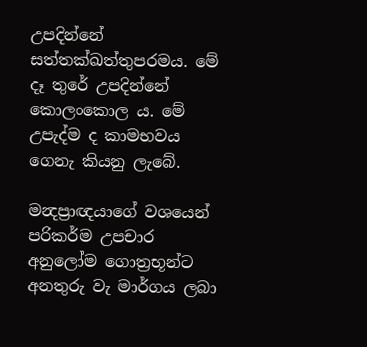උපදින්නේ සත්තක්ඛත්තුපරමය. මේ දෑ තුරේ උපදින්නේ කොලංකොල ය. මේ උපැද්ම ද කාමභවය ගෙනැ කියනු ලැබේ.

මන්‍දප්‍රාඥයාගේ වශයෙන් පරිකර්ම උපචාර අනුලෝම ගොත්‍රභූන්ට අනතුරු වැ මාර්ගය ලබා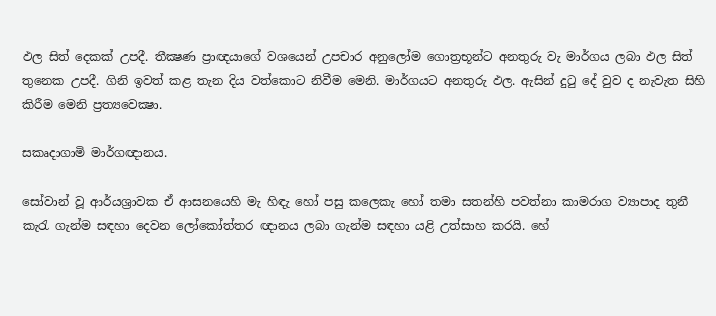ඵල සිත් දෙකක් උපදී. තීක්‍ෂණ ප්‍රාඥයාගේ වශයෙන් උපචාර අනුලෝම ගොත්‍රභූන්ට අනතුරු වැ මාර්ගය ලබා ඵල සිත් තුනෙක උපදී. ගිනි ඉවත් කළ තැන දිය වත්කොට නිවීම මෙනි. මාර්ගයට අනතුරු ඵල. ඇසින් දුටු දේ වුව ද නැවැත සිහි කිරීම මෙනි ප්‍රත්‍යවෙක්‍ෂා.

සකෘදාගාමි මාර්ගඥානය.

සෝවාන් වූ ආර්යශ්‍රාවක ඒ ආසනයෙහි මැ හිඳැ හෝ පසු කලෙකැ හෝ තමා සතන්හි පවත්නා කාමරාග ව්‍යාපාද තුනී කැරැ ගැන්ම සඳහා දෙවන ලෝකෝත්තර ඥානය ලබා ගැන්ම සඳහා යළි උත්සාහ කරයි. හේ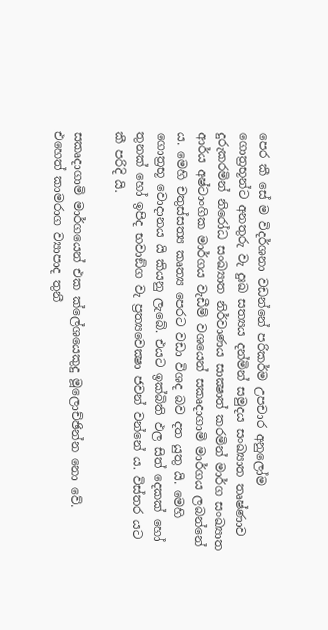පෙර කී සේ ම විදර්ශනා වඩන්නේ පරිකර්ම උපචාර අනුලෝම ගොත්‍රභූන්ට අනතුරු වැ දුඃඛ සත්‍යය දන්මින් සමුදය සංඛ්‍යාත තෘෂ්ණාව දුරුකරමින් නිරෝධ සංඛ්‍යාත නිර්වාණය සාක්‍ෂාත් කරමින් මාර්ග සංඛ්‍යාත ආර්ය අෂ්ටාංගික මාර්ගය වැඩීම් වශයෙන් සකෘදාගාමි මාර්ගය ලබන්නේ ය. මෙහි චතුස්සත්‍ය කෘත්‍ය පෙරට වඩා විශද බව දත යුතු යි. මෙහි ගොත්‍රභූ වොදානය යි කියනු ලැබේ. එයට ඉක්බිති ඵල සිත් දෙකක් හෝ තුනක් හෝ ඉපිද භවාඞ්ග වැ ප්‍රත්‍යවෙක්‍ෂා ජවන් වන්නේ ය. විස්තර යට කී පරිදි යි.

සකෘදාගාමි මාර්ගයෙන් එක ක්ලේශයෙකුදු මූලොච්ඡින්න නො වේ. එහෙත් කාමරාග ව්‍යාපාද තුනී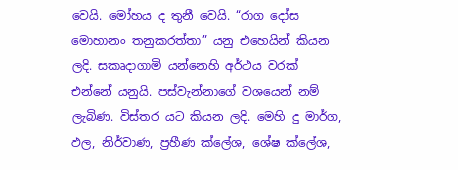වෙයි. මෝහය ද තුනී වෙයි. “රාග දෝස මොහානං තනුකරත්තා” යනු එහෙයින් කියන ලදි. සකෘදාගාමි යන්නෙහි අර්ථය වරක් එන්නේ යනුයි. පස්වැන්නාගේ වශයෙන් නම් ලැබිණ. විස්තර යට කියන ලදි. මෙහි දු මාර්ග, ඵල, නිර්වාණ, ප්‍රහීණ ක්ලේශ, ශේෂ ක්ලේශ,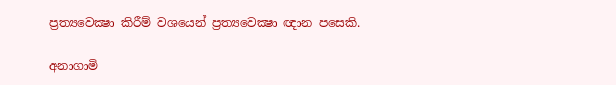ප්‍රත්‍යවෙක්‍ෂා කිරීම් වශයෙන් ප්‍රත්‍යවෙක්‍ෂා ඥාන පසෙකි.

අනාගාමි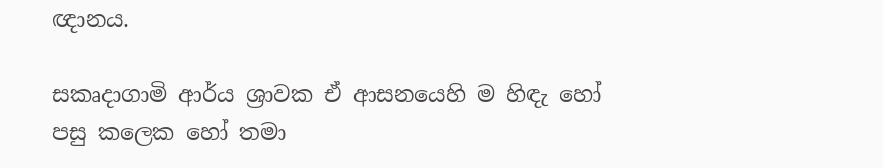ඥානය.

සකෘදාගාමි ආර්ය ශ්‍රාවක ඒ ආසනයෙහි ම හිඳැ හෝ පසු කලෙක හෝ තමා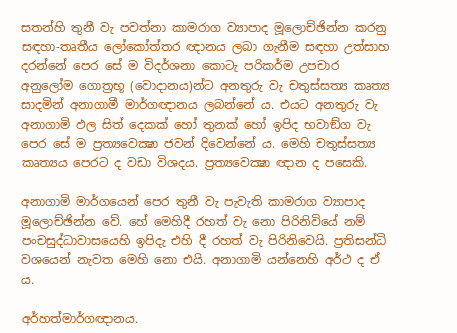සතන්හි තුනී වැ පවත්නා කාමරාග ව්‍යාපාද මූලොච්ඡින්න කරනු සඳහා-තෘතීය ලෝකෝත්තර ඥානය ලබා ගැනීම සඳහා උත්සාහ දරන්නේ පෙර සේ ම විදර්ශනා කොටැ පරිකර්ම උපචාර අනුලෝම ගොත්‍රභූ (වොදානය)න්ට අනතුරු වැ චතුස්සත්‍ය කෘත්‍ය සාදමින් අනාගාමී මාර්ගඥානය ලබන්නේ ය. එයට අනතුරු වැ අනාගාමි ඵල සිත් දෙකක් හෝ තුනක් හෝ ඉපිද භවාඞ්ග වැ පෙර සේ ම ප්‍රත්‍යවෙක්‍ෂා ජවන් දිවෙන්නේ ය. මෙහි චතුස්සත්‍ය කෘත්‍යය පෙරට ද වඩා විශදය. ප්‍රත්‍යවෙක්‍ෂා ඥාන ද පසෙකි.

අනාගාමි මාර්ගයෙන් පෙර තුනී වැ පැවැති කාමරාග ව්‍යාපාද මූලොච්ඡින්න වේ. හේ මෙහිදී රහත් වැ නො පිරිනිවියේ නම් පංචසුද්ධාවාසයෙහි ඉපිදැ එහි දී රහත් වැ පිරිනිවෙයි. ප්‍රතිසන්ධි වශයෙන් නැවත මෙහි නො එයි. අනාගාමි යන්නෙහි අර්ථ ද ඒ ය.

අර්හත්මාර්ගඥානය.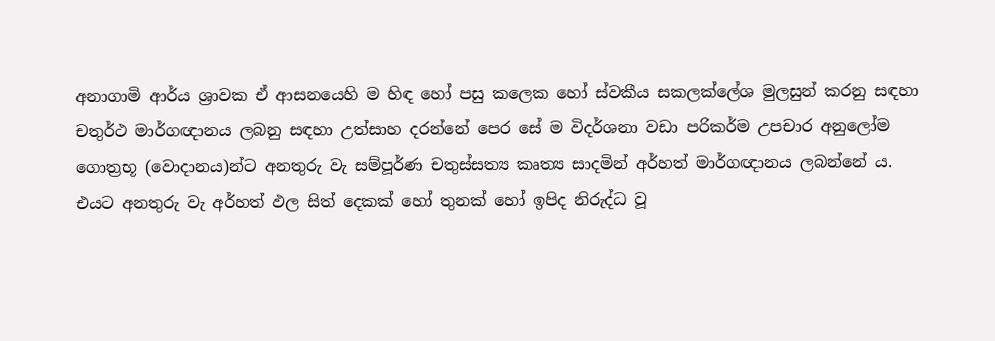අනාගාමි ආර්ය ශ්‍රාවක ඒ ආසනයෙහි ම හිඳ හෝ පසු කලෙක හෝ ස්වකීය සකලක්ලේශ මුලසුන් කරනු සඳහා චතුර්ථ මාර්ගඥානය ලබනු සඳහා උත්සාහ දරන්නේ පෙර සේ ම විදර්ශනා වඩා පරිකර්ම උපචාර අනුලෝම ගොත්‍රභූ (වොදානය)න්ට අනතුරු වැ සම්පූර්ණ චතුස්සත්‍ය කෘත්‍ය සාදමින් අර්හත් මාර්ගඥානය ලබන්නේ ය. එයට අනතුරු වැ අර්හත් ඵල සිත් දෙකක් හෝ තුනක් හෝ ඉපිද නිරුද්ධ වූ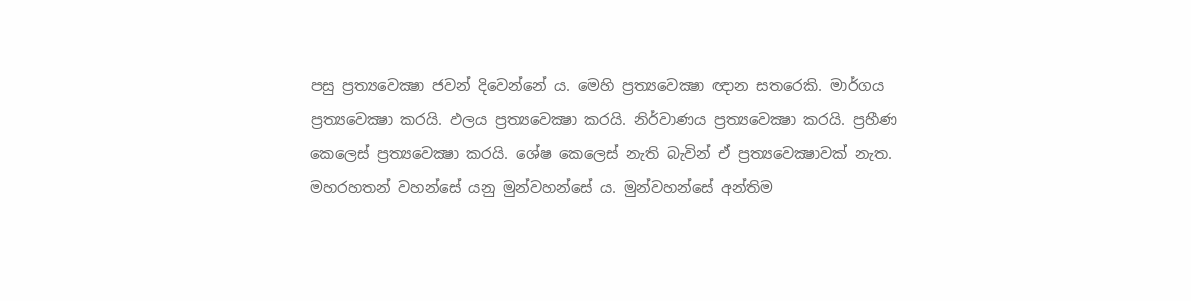පසු ප්‍රත්‍යවෙක්‍ෂා ජවන් දිවෙන්නේ ය. මෙහි ප්‍රත්‍යවෙක්‍ෂා ඥාන සතරෙකි. මාර්ගය ප්‍රත්‍යවෙක්‍ෂා කරයි. ඵලය ප්‍රත්‍යවෙක්‍ෂා කරයි. නිර්වාණය ප්‍රත්‍යවෙක්‍ෂා කරයි. ප්‍රහීණ කෙලෙස් ප්‍රත්‍යවෙක්‍ෂා කරයි. ශේෂ කෙලෙස් නැති බැවින් ඒ ප්‍රත්‍යවෙක්‍ෂාවක් නැත. මහරහතන් වහන්සේ යනු මුන්වහන්සේ ය. මුන්වහන්සේ අන්තිම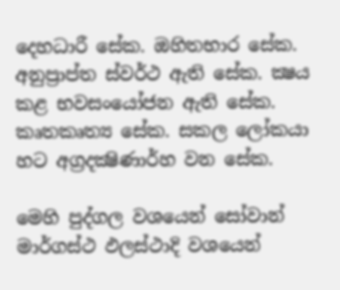දෙහධාරී සේක. ඔහිතභාර සේක. අනුප්‍රාප්ත ස්වර්ථ ඇති සේක. ක්‍ෂය කළ භවසංයෝජන ඇති සේක. කෘතකෘත්‍ය සේක. සකල ලෝකයා හට අග්‍රදක්‍ෂිණාර්හ වන සේක.

මෙහි පුද්ගල වශයෙන් සෝවාන් මාර්ගස්ථ ඵලස්ථාදි වශයෙන්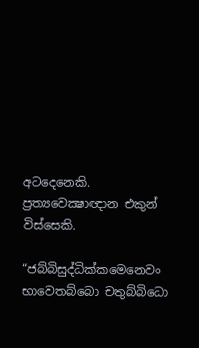අටදෙනෙකි. ප්‍රත්‍යවෙක්‍ෂාඥාන එකුන් විස්සෙකි.

“ජබ්බිසුද්ධික්කමෙනෙවං භාවෙතබ්බො චතුබ්බිධො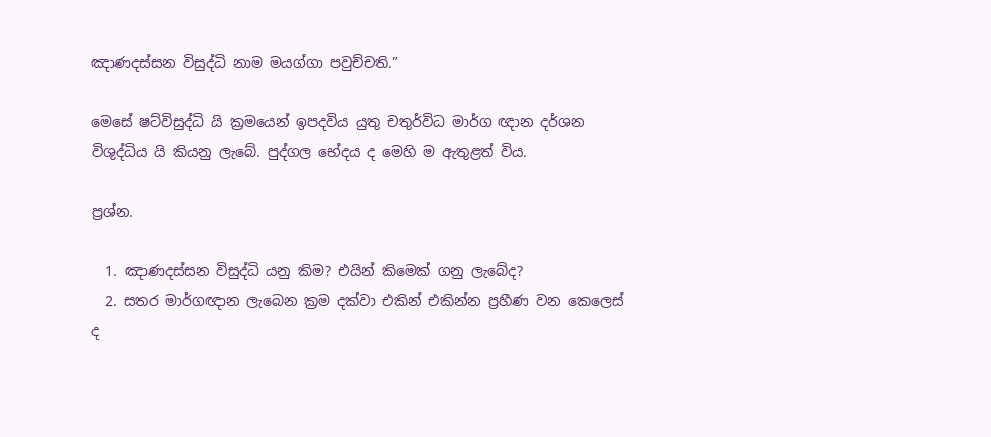ඤාණදස්සන විසුද්ධි නාම මයග්ගා පවුච්චති.”

මෙසේ ෂට්විසුද්ධි යි ක්‍රමයෙන් ඉපදවිය යුතු චතුර්විධ මාර්ග ඥාන දර්ශන විශුද්ධිය යි කියනු ලැබේ. පුද්ගල භේදය ද මෙහි ම ඇතුළත් විය.

ප්‍රශ්න.

  1. ඤාණදස්සන විසුද්ධි යනු කිම? එයින් කිමෙක් ගනු ලැබේද?
  2. සතර මාර්ගඥාන ලැබෙන ක්‍රම දක්වා එකින් එකින්න ප්‍රහීණ වන කෙලෙස් ද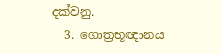දක්වනු.
  3. ගොත්‍රභූඥානය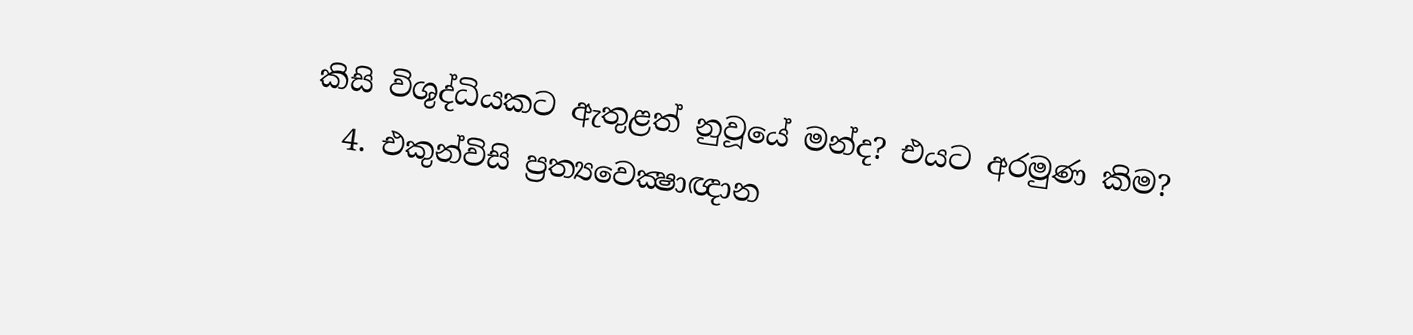කිසි විශුද්ධියකට ඇතුළත් නුවූයේ මන්ද? එයට අරමුණ කිම?
  4. එකුන්විසි ප්‍රත්‍යවෙක්‍ෂාඥාන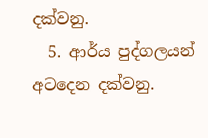දක්වනු.
  5. ආර්ය පුද්ගලයන් අටදෙන දක්වනු.